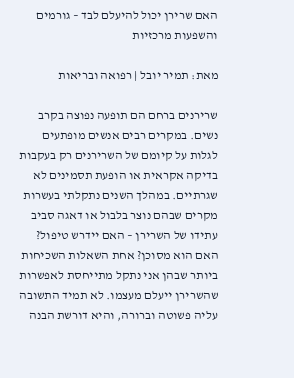האם שרירן יכול להיעלם לבד – גורמים והשפעות מרכזיות

מאת: תמיר יובל | רפואה ובריאות

שרירנים ברחם הם תופעה נפוצה בקרב נשים. במקרים רבים אנשים מופתעים לגלות על קיומם של השרירנים רק בעקבות בדיקה אקראית או הופעת תסמינים לא שגרתיים. במהלך השנים נתקלתי בעשרות מקרים שבהם נוצר בלבול או דאגה סביב עתידו של השרירן – האם יידרש טיפול? האם הוא מסוכן? אחת השאלות השכיחות ביותר שבהן אני נתקל מתייחסת לאפשרות שהשרירן ייעלם מעצמו. לא תמיד התשובה עליה פשוטה וברורה, והיא דורשת הבנה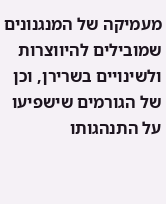מעמיקה של המנגנונים שמובילים להיווצרות ולשינויים בשרירן, וכן של הגורמים שישפיעו על התנהגותו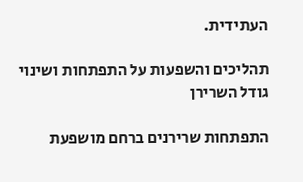העתידית.

תהליכים והשפעות על התפתחות ושינוי גודל השרירן

התפתחות שרירנים ברחם מושפעת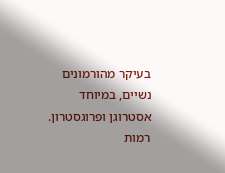בעיקר מהורמונים נשיים, במיוחד אסטרוגן ופרוגסטרון. רמות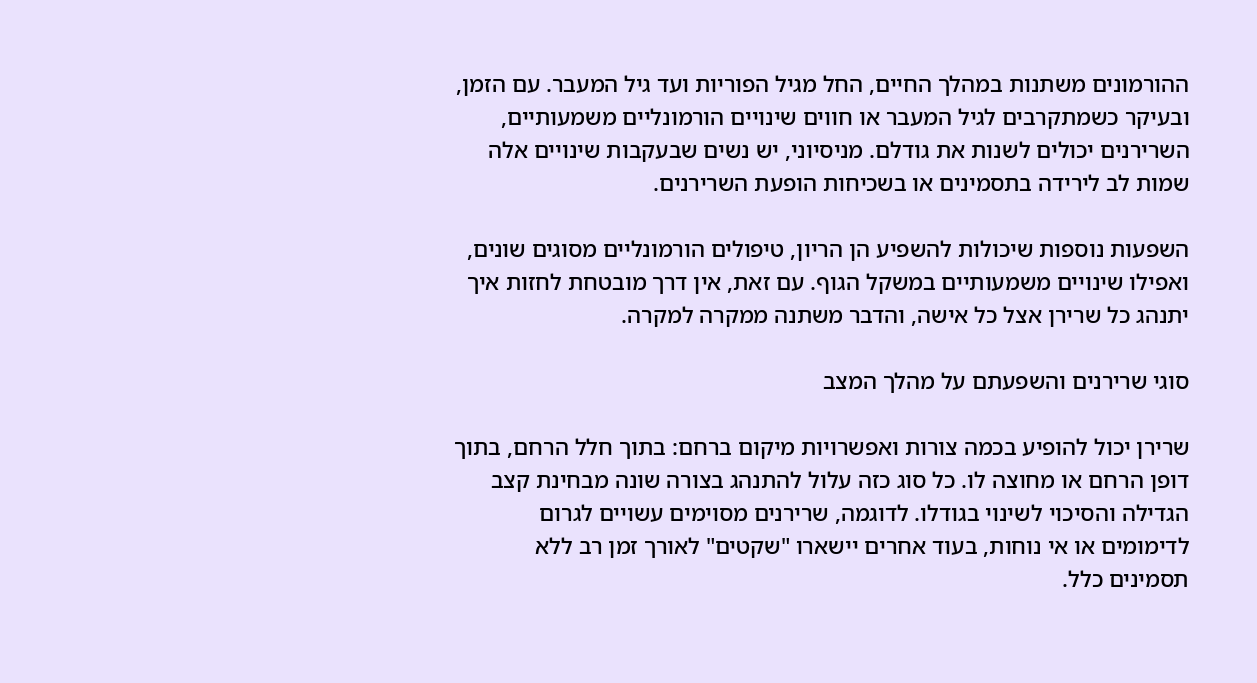ההורמונים משתנות במהלך החיים, החל מגיל הפוריות ועד גיל המעבר. עם הזמן, ובעיקר כשמתקרבים לגיל המעבר או חווים שינויים הורמונליים משמעותיים, השרירנים יכולים לשנות את גודלם. מניסיוני, יש נשים שבעקבות שינויים אלה שמות לב לירידה בתסמינים או בשכיחות הופעת השרירנים.

השפעות נוספות שיכולות להשפיע הן הריון, טיפולים הורמונליים מסוגים שונים, ואפילו שינויים משמעותיים במשקל הגוף. עם זאת, אין דרך מובטחת לחזות איך יתנהג כל שרירן אצל כל אישה, והדבר משתנה ממקרה למקרה.

סוגי שרירנים והשפעתם על מהלך המצב

שרירן יכול להופיע בכמה צורות ואפשרויות מיקום ברחם: בתוך חלל הרחם, בתוך דופן הרחם או מחוצה לו. כל סוג כזה עלול להתנהג בצורה שונה מבחינת קצב הגדילה והסיכוי לשינוי בגודלו. לדוגמה, שרירנים מסוימים עשויים לגרום לדימומים או אי נוחות, בעוד אחרים יישארו "שקטים" לאורך זמן רב ללא תסמינים כלל.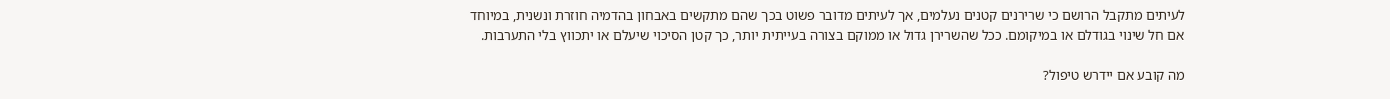לעיתים מתקבל הרושם כי שרירנים קטנים נעלמים, אך לעיתים מדובר פשוט בכך שהם מתקשים באבחון בהדמיה חוזרת ונשנית, במיוחד אם חל שינוי בגודלם או במיקומם. ככל שהשרירן גדול או ממוקם בצורה בעייתית יותר, כך קטן הסיכוי שיעלם או יתכווץ בלי התערבות.

מה קובע אם יידרש טיפול?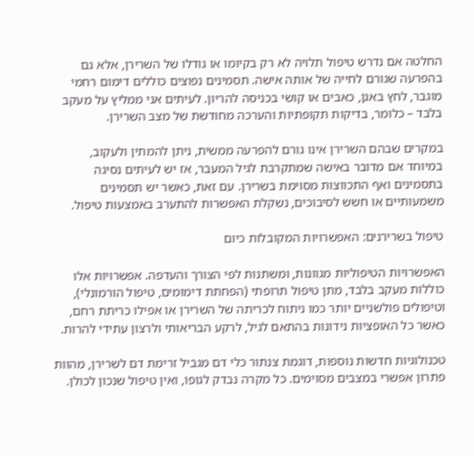החלטה אם נדרש טיפול תלויה לא רק בקיומו או גודלו של השרירן, אלא גם בהפרעה שגורם לחייה של אותה אישה. תסמינים נפוצים כוללים דימום רחמי מוגבר, לחץ באגן, כאבים או קושי בכניסה להריון. לעיתים אני ממליץ על מעקב בלבד – כלומר, בדיקות תקופתיות והערכה מחודשת של מצב השרירן.

במקרים שבהם השרירן אינו גורם להפרעה ממשית, ניתן להמתין ולעקוב, במיוחד אם מדובר באישה שמתקרבת לגיל המעבר, אז יש לעיתים נסיגה בתסמינים ואף התכווצות מסוימת בשרירן. עם זאת, כאשר יש תסמינים משמעותיים או חשש לסיבוכים, נשקלת האפשרות להתערב באמצעות טיפול.

טיפול בשרירנים: האפשרויות המקובלות כיום

האפשרויות הטיפוליות מגוונות, ומשתנות לפי הצורך והעדפה. אפשרויות אלו כוללות מעקב בלבד, מתן טיפול תרופתי (הפחתת דימומים, טיפול הורמונלי), וטיפולים פולשניים יותר כמו ניתוח לכריתה של השרירן או אפילו כריתת רחם, כאשר כל האופציות נידונות בהתאם לגיל, לרקע הבריאותי ולרצון עתידי להרות.

טכנולוגיות חדשות נוספות, דוגמת צנתור כלי דם מגביל זרימת דם לשרירן, מהוות פתרון אפשרי במצבים מסוימים. כל מקרה נבדק לגופו, ואין טיפול שנכון לכולן.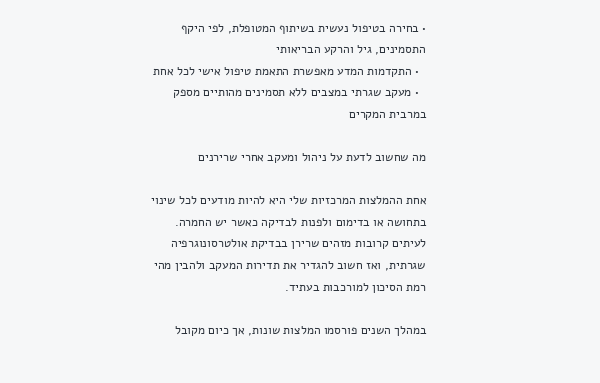• בחירה בטיפול נעשית בשיתוף המטופלת, לפי היקף התסמינים, גיל והרקע הבריאותי
  • התקדמות המדע מאפשרת התאמת טיפול אישי לכל אחת
  • מעקב שגרתי במצבים ללא תסמינים מהותיים מספק במרבית המקרים

מה שחשוב לדעת על ניהול ומעקב אחרי שרירנים

אחת ההמלצות המרכזיות שלי היא להיות מודעים לכל שינוי בתחושה או בדימום ולפנות לבדיקה כאשר יש החמרה. לעיתים קרובות מזהים שרירן בבדיקת אולטרסונוגרפיה שגרתית, ואז חשוב להגדיר את תדירות המעקב ולהבין מהי רמת הסיכון למורכבות בעתיד.

במהלך השנים פורסמו המלצות שונות, אך כיום מקובל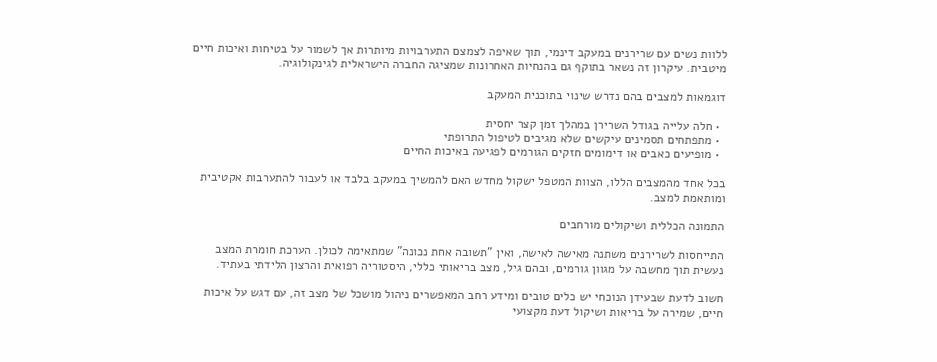ללוות נשים עם שרירנים במעקב דינמי, תוך שאיפה לצמצם התערבויות מיותרות אך לשמור על בטיחות ואיכות חיים מיטבית. עיקרון זה נשאר בתוקף גם בהנחיות האחרונות שמציגה החברה הישראלית לגינקולוגיה.

דוגמאות למצבים בהם נדרש שינוי בתוכנית המעקב

  • חלה עלייה בגודל השרירן במהלך זמן קצר יחסית
  • מתפתחים תסמינים עיקשים שלא מגיבים לטיפול התרופתי
  • מופיעים כאבים או דימומים חזקים הגורמים לפגיעה באיכות החיים

בכל אחד מהמצבים הללו, הצוות המטפל ישקול מחדש האם להמשיך במעקב בלבד או לעבור להתערבות אקטיבית ומותאמת למצב.

התמונה הכללית ושיקולים מורחבים

התייחסות לשרירנים משתנה מאישה לאישה, ואין "תשובה אחת נכונה" שמתאימה לכולן. הערכת חומרת המצב נעשית תוך מחשבה על מגוון גורמים, ובהם גיל, מצב בריאותי כללי, היסטוריה רפואית והרצון הלידתי בעתיד.

חשוב לדעת שבעידן הנוכחי יש כלים טובים ומידע רחב המאפשרים ניהול מושכל של מצב זה, עם דגש על איכות חיים, שמירה על בריאות ושיקול דעת מקצועי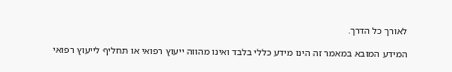לאורך כל הדרך.

המידע המובא במאמר זה הינו מידע כללי בלבד ואינו מהווה ייעוץ רפואי או תחליף לייעוץ רפואי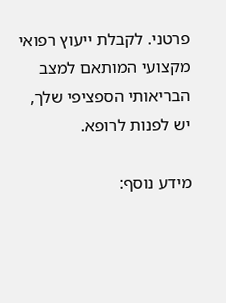פרטני. לקבלת ייעוץ רפואי מקצועי המותאם למצב הבריאותי הספציפי שלך, יש לפנות לרופא.

מידע נוסף: